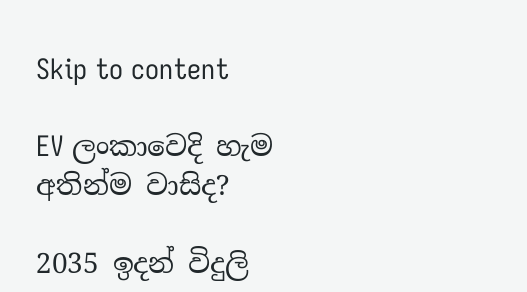Skip to content

EV ලංකාවෙදි හැම අතින්ම වාසිද?

2035 ඉදන් විදුලි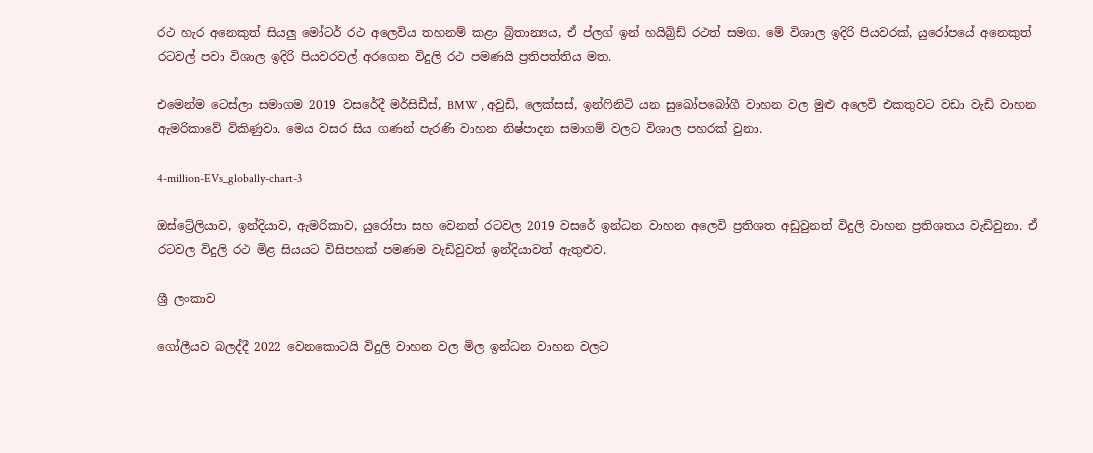රථ හැර අනෙකුත් සියලු මෝටර් රථ අලෙවිය තහනම් කළා බ්‍රිතාන්‍යය, ඒ ප්ලග් ඉන් හයිබ්‍රිඩ් රථත් සමග. මේ විශාල ඉදිරි පියවරක්, යුරෝපයේ අනෙකුත් රටවල් පවා විශාල ඉදිරි පියවරවල් අරගෙන විදුලි රථ පමණයි ප්‍රතිපත්තිය මත.

එමෙන්ම ටෙස්ලා සමාගම 2019 වසරේදී මර්සිඩීස්, BMW , අවුඩි, ලෙක්සස්, ඉන්ෆිනිටි යන සුඛෝපබෝගී වාහන වල මුළු අලෙවි එකතුවට වඩා වැඩි වාහන ඇමරිකාවේ විකිණුවා. මෙය වසර සිය ගණන් පැරණි වාහන නිෂ්පාදන සමාගම් වලට විශාල පහරක් වුනා.

4-million-EVs_globally-chart-3

ඔස්ට්‍රේලියාව, ඉන්දියාව, ඇමරිකාව, යුරෝපා සහ වෙනත් රටවල 2019 වසරේ ඉන්ධන වාහන අලෙවි ප්‍රතිශත අඩුවුනත් විදුලි වාහන ප්‍රතිශතය වැඩිවුනා. ඒ රටවල විදුලි රථ මිළ සියයට විසිපහක් පමණම වැඩිවුවත් ඉන්දියාවත් ඇතුළුව.

ශ්‍රී ලංකාව

ගෝලීයව බලද්දී 2022 වෙනකොටයි විදුලි වාහන වල මිල ඉන්ධන වාහන වලට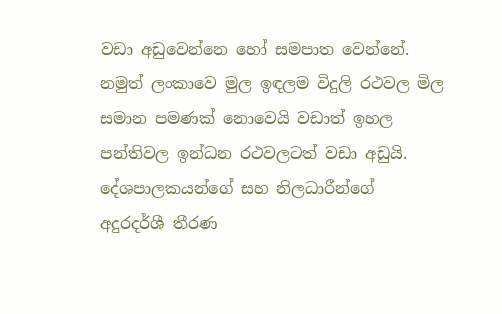වඩා අඩුවෙන්නෙ හෝ සමපාත වෙන්නේ. නමුත් ලංකාවෙ මුල ඉඳලම විදුලි රථවල මිල සමාන පමණක් නොවෙයි වඩාත් ඉහල පන්තිවල ඉන්ධන රථවලටත් වඩා අඩුයි. දේශපාලකයන්ගේ සහ නිලධාරීන්ගේ අදුරදර්ශී තීරණ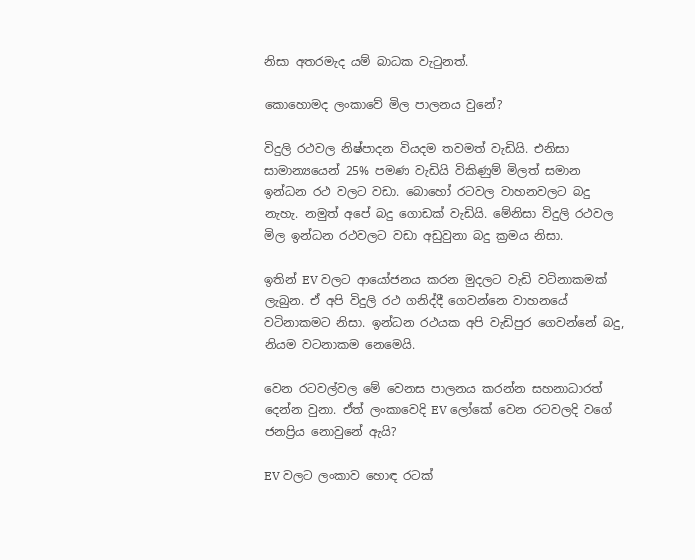නිසා අතරමැද යම් බාධක වැටුනත්.

කොහොමද ලංකාවේ මිල පාලනය වුනේ?

විදුලි රථවල නිෂ්පාදන වියදම තවමත් වැඩියි. එනිසා සාමාන්‍යයෙන් 25% පමණ වැඩියි විකිණුම් මිලත් සමාන ඉන්ධන රථ වලට වඩා. බොහෝ රටවල වාහනවලට බදු නැහැ. නමුත් අපේ බදු ගොඩක් වැඩියි. මේනිසා විදුලි රථවල මිල ඉන්ධන රථවලට වඩා අඩුවුනා බදු ක්‍රමය නිසා.

ඉතින් EV වලට ආයෝජනය කරන මුදලට වැඩි වටිනාකමක් ලැබුන. ඒ අපි විදුලි රථ ගනිද්දී ගෙවන්නෙ වාහනයේ වටිනාකමට නිසා. ඉන්ධන රථයක අපි වැඩිපුර ගෙවන්නේ බදු, නියම වටනාකම නෙමෙයි.

වෙන රටවල්වල මේ වෙනස පාලනය කරන්න සහනාධාරත් දෙන්න වුනා. ඒත් ලංකාවෙදි EV ලෝකේ වෙන රටවලදි වගේ ජනප්‍රිය නොවුනේ ඇයි?

EV වලට ලංකාව හොඳ රටක්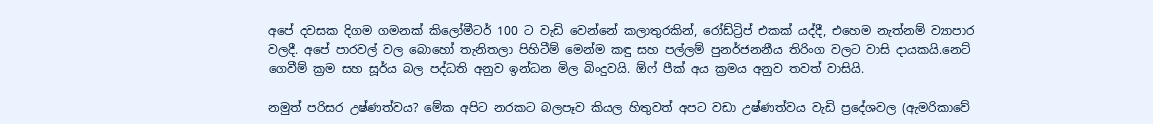අපේ දවසක දිගම ගමනක් කිලෝමීටර් 100 ට වැඩි වෙන්නේ කලාතුරකින්, රෝඩ්ට්‍රිප් එකක් යද්දී, එහෙම නැත්නම් ව්‍යාපාර වලදී. අපේ පාරවල් වල බොහෝ තැනිතලා පිහිටීම් මෙන්ම කඳු සහ පල්ලම් පුනර්ජනනීය තිරිංග වලට වාසි දායකයි.නෙට් ගෙවීම් ක්‍රම සහ සූර්ය බල පද්ධති අනුව ඉන්ධන මිල බිංදුවයි. ඕෆ් පීක්‌ අය ක්‍රමය අනුව තවත් වාසියි.

නමුත් පරිසර උෂ්ණත්වය? මේක අපිට නරකට බලපෑව කියල හිතුවත් අපට වඩා උෂ්ණත්වය වැඩි ප්‍රදේශවල (ඇමරිකාවේ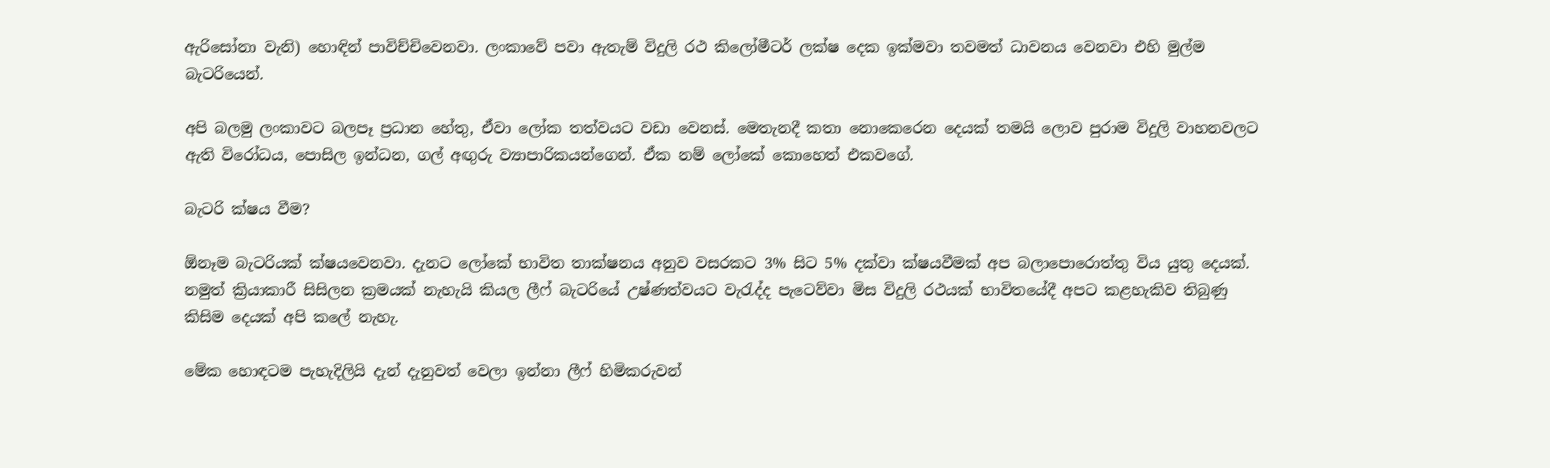ඇරිසෝනා වැනි) හොඳින් පාවිච්චිවෙනවා. ලංකාවේ පවා ඇතැම් විදුලි රථ කිලෝමීටර් ලක්ෂ දෙක ඉක්මවා තවමත් ධාවනය වෙනවා එහි මුල්ම බැටරියෙන්.

අපි බලමු ලංකාවට බලපෑ ප්‍රධාන හේතු, ඒවා ලෝක තත්වයට වඩා වෙනස්. මෙතැනදී කතා නොකෙරෙන දෙයක් තමයි ලොව පුරාම විදුලි වාහනවලට ඇති විරෝධය, පොසිල ඉන්ධන, ගල් අඟුරු ව්‍යාපාරිකයන්ගෙන්. ඒක නම් ලෝකේ කොහෙත් එකවගේ.

බැටරි ක්ෂය වීම?

ඕනෑම බැටරියක් ක්ෂයවෙනවා. දැනට ලෝකේ භාවිත තාක්ෂනය අනුව වසරකට 3% සිට 5% දක්වා ක්ෂයවීමක් අප බලාපොරොත්තු විය යුතු දෙයක්. නමුත් ක්‍රියාකාරී සිසිලන ක්‍රමයක් නැහැයි කියල ලීෆ් බැටරියේ උෂ්ණත්වයට වැරැද්ද පැටෙව්වා මිස විදුලි රථයක් භාවිතයේදී අපට කළහැකිව තිබුණු කිසිම දෙයක් අපි කලේ නැහැ.

මේක හොඳටම පැහැදිලියි දැන් දැනුවත් වෙලා ඉන්නා ලීෆ් හිමිකරුවන්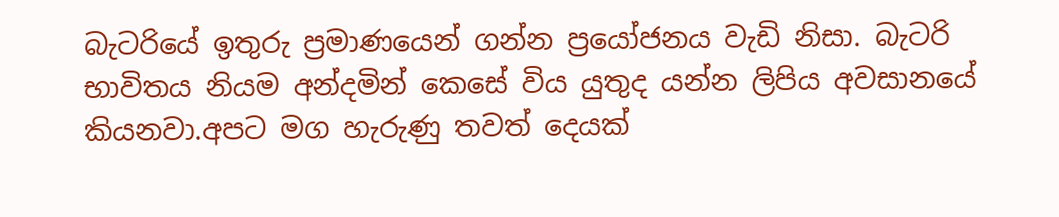බැටරියේ ඉතුරු ප්‍රමාණයෙන් ගන්න ප්‍රයෝජනය වැඩි නිසා. බැටරි භාවිතය නියම අන්දමින් කෙසේ විය යුතුද යන්න ලිපිය අවසානයේ කියනවා.අපට මග හැරුණු තවත් දෙයක්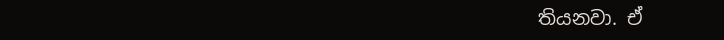තියනවා. ඒ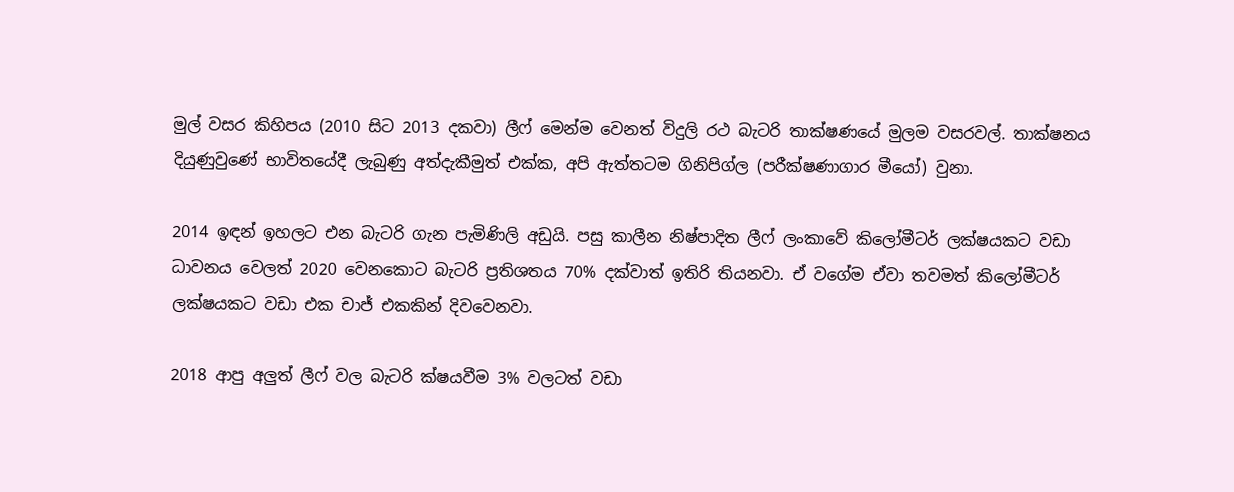මුල් වසර කිහිපය (2010 සිට 2013 දකවා) ලීෆ් මෙන්ම වෙනත් විදුලි රථ බැටරි තාක්ෂණයේ මුලම වසරවල්. තාක්ෂනය දියුණුවුණේ භාවිතයේදී ලැබුණු අත්දැකීමුත් එක්ක, අපි ඇත්තටම ගිනිපිග්ල (පරීක්ෂණාගාර මීයෝ) වුනා.

2014 ඉඳන් ඉහලට එන බැටරි ගැන පැමිණිලි අඩුයි. පසු කාලීන නිෂ්පාදිත ලීෆ් ලංකාවේ කිලෝමීටර් ලක්ෂයකට වඩා ධාවනය වෙලත් 2020 වෙනකොට බැටරි ප්‍රතිශතය 70% දක්වාත් ඉතිරි තියනවා. ඒ වගේම ඒවා තවමත් කිලෝමීටර් ලක්ෂයකට වඩා එක චාජ් එකකින් දිවවෙනවා.

2018 ආපු අලුත් ලීෆ් වල බැටරි ක්ෂයවීම 3% වලටත් වඩා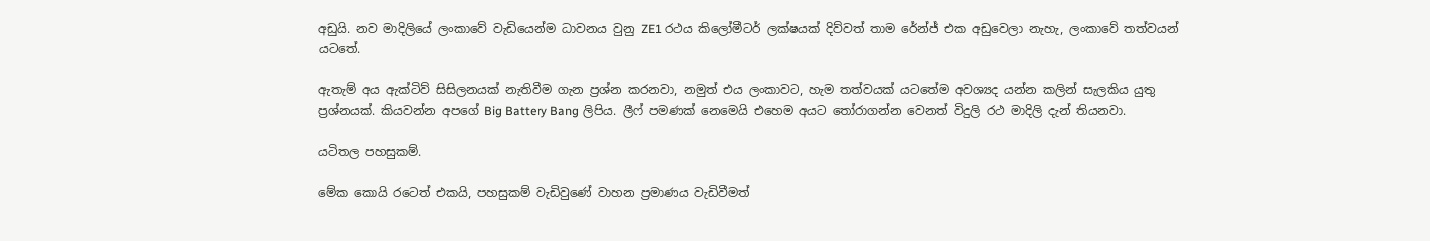අඩුයි. නව මාදිලියේ ලංකාවේ වැඩියෙන්ම ධාවනය වුනු ZE1 රථය කිලෝමීටර් ලක්ෂයක් දිව්වත් තාම රේන්ජ් එක අඩුවෙලා නැහැ, ලංකාවේ තත්වයන් යටතේ.

ඇතැම් අය ඇක්ටිව් සිසිලනයක් නැතිවීම ගැන ප්‍රශ්න කරනවා, නමුත් එය ලංකාවට, හැම තත්වයක් යටතේම අවශ්‍යද යන්න කලින් සැලකිය යුතු ප්‍රශ්නයක්. කියවන්න අපගේ Big Battery Bang ලිපිය. ලීෆ් පමණක් නෙමෙයි එහෙම අයට තෝරාගන්න වෙනත් විදුලි රථ මාදිලි දැන් තියනවා.

යටිතල පහසුකම්.

මේක කොයි රටෙත් එකයි, පහසුකම් වැඩිවුණේ වාහන ප්‍රමාණය වැඩිවීමත්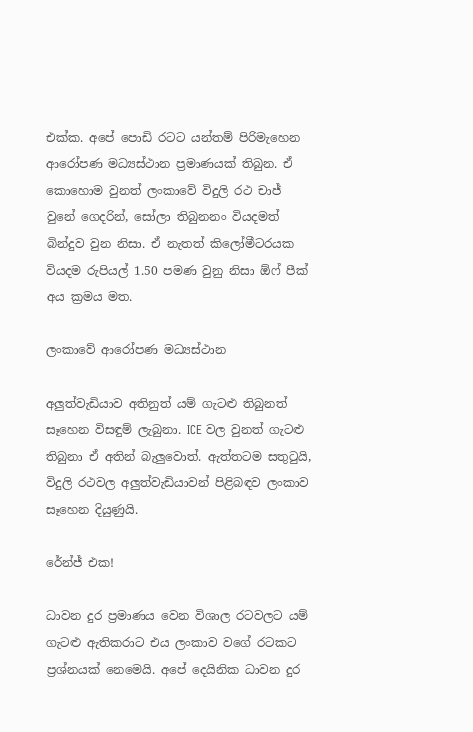එක්ක. අපේ පොඩි රටට යන්තම් පිරිමැහෙන ආරෝපණ මධ්‍යස්ථාන ප්‍රමාණයක් තිබුන. ඒ කොහොම වුනත් ලංකාවේ විදුලි රථ චාජ් වුනේ ගෙදරින්, සෝලා තිබුනනං වියදමත් බින්දුව වුන නිසා. ඒ නැතත් කිලෝමීටරයක වියදම රුපියල් 1.50 පමණ වුනු නිසා ඕෆ් පීක් අය ක්‍රමය මත.

ලංකාවේ ආරෝපණ මධ්‍යස්ථාන

අලුත්වැඩියාව අතිනුත් යම් ගැටළු තිබුනත් සෑහෙන විසඳුම් ලැබුනා. ICE වල වුනත් ගැටළු තිබුනා ඒ අතින් බැලුවොත්. ඇත්තටම සතුටුයි, විදුලි රථවල අලුත්වැඩියාවන් පිළිබඳව ලංකාව සෑහෙන දියුණුයි.

රේන්ජ් එක!

ධාවන දුර ප්‍රමාණය වෙන විශාල රටවලට යම් ගැටළු ඇතිකරාට එය ලංකාව වගේ රටකට ප්‍රශ්නයක් නෙමෙයි. අපේ දෙයිනික ධාවන දුර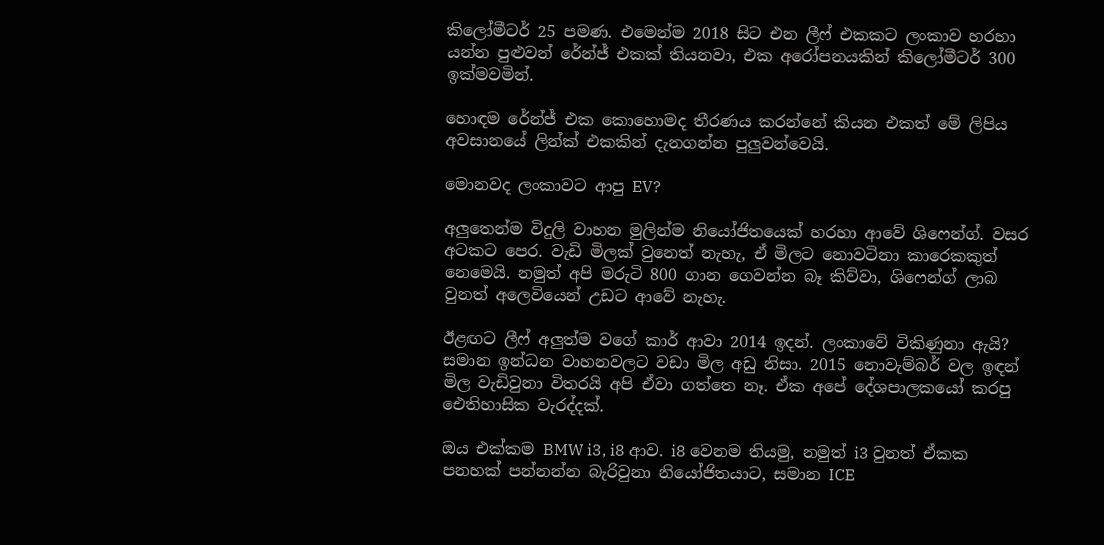කිලෝමීටර් 25 පමණ. එමෙන්ම 2018 සිට එන ලීෆ් එකකට ලංකාව හරහා යන්න පුළුවන් රේන්ජ් එකක් තියනවා, එක අරෝපනයකින් කිලෝමීටර් 300 ඉක්මවමින්.

හොඳම රේන්ජ් එක කොහොමද තීරණය කරන්නේ කියන එකත් මේ ලිපිය අවසානයේ ලින්ක් එකකින් දැනගන්න පුලුවන්වෙයි.

මොනවද ලංකාවට ආපු EV?

අලුතෙන්ම විදුලි වාහන මුලින්ම නියෝජිතයෙක් හරහා ආවේ ශිෆෙන්ග්. වසර අටකට පෙර. වැඩි මිලක් වුනෙත් නැහැ, ඒ මිලට නොවටිනා කාරෙකකුත් නෙමෙයි. නමුත් අපි මරුටි 800 ගාන ගෙවන්න බෑ කිව්වා, ශිෆෙන්ග් ලාබ වුනත් අලෙවියෙන් උඩට ආවේ නැහැ.

ඊළඟට ලීෆ් අලුත්ම වගේ කාර් ආවා 2014 ඉදන්. ලංකාවේ විකිණුනා ඇයි? සමාන ඉන්ධන වාහනවලට වඩා මිල අඩු නිසා. 2015 නොවැම්බර් වල ඉඳන් මිල වැඩිවුනා විතරයි අපි ඒවා ගත්තෙ නෑ. ඒක අපේ දේශපාලකයෝ කරපු ඓතිහාසික වැරද්දක්.

ඔය එක්කම BMW i3, i8 ආව. i8 වෙනම තියමු, නමුත් i3 වුනත් ඒකක පනහක් පන්නන්න බැරිවුනා නියෝජිතයාට, සමාන ICE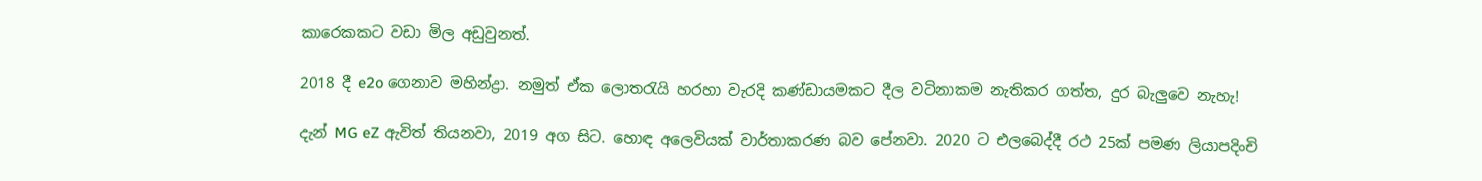කාරෙකකට වඩා මිල අඩුවුනත්.

2018 දී e2o ගෙනාව මහින්ද්‍රා. නමුත් ඒක ලොතරැයි හරහා වැරදි කණ්ඩායමකට දීල වටිනාකම නැතිකර ගත්ත, දුර බැලුවෙ නැහැ!

දැන් MG eZ ඇවිත් තියනවා, 2019 අග සිට. හොඳ අලෙවියක් වාර්තාකරණ බව පේනවා. 2020 ට එලබෙද්දී රථ 25ක් පමණ ලියාපදිංචි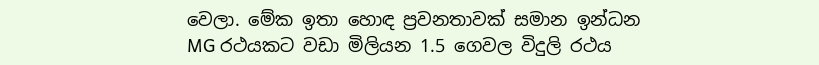වෙලා. මේක ඉතා හොඳ ප්‍රවනතාවක් සමාන ඉන්ධන MG රථයකට වඩා මිලියන 1.5 ගෙවල විදුලි රථය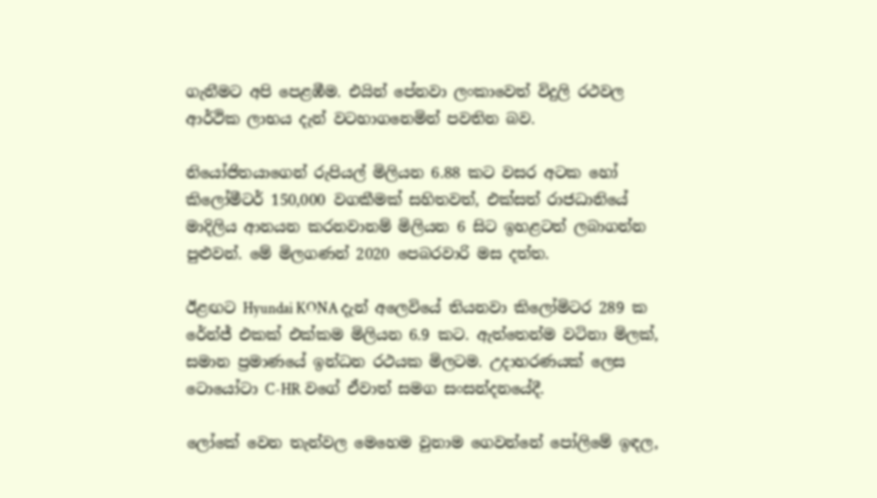ගැනීමට අපි පෙළඹීම. එයින් පේනවා ලංකාවෙත් විදුලි රථවල ආර්ථික ලාභය දැන් වටහාගනෙමින් පවතින බව.

නියෝජිතයාගෙන් රුපියල් මිලියන 6.88 කට වසර අටක හෝ කිලෝමීටර් 150,000 වගකීමක් සහිතවත්, එක්සත් රාජධානියේ මාදිලිය ආනයන කරනවානම් මිලියන 6 සිට ඉහළටත් ලබාගන්න පුළුවන්. මේ මිලගණන් 2020 පෙබරවාරි මස දත්ත.

ඊළඟට Hyundai KONA දැන් අලෙවියේ තියනවා කිලෝමිටර 289 ක රේන්ජ් එකක් එක්කම මිලියන 6.9 කට. ඇත්තෙන්ම වටිනා මිලක්, සමාන ප්‍රමාණයේ ඉන්ධන රථයක මිලටම. උදාහරණයක් ලෙස ටොයෝටා C-HR වගේ ඒවාත් සමග සංසන්දනයේදී.

ලෝකේ වෙන තැන්වල මෙහෙම වුනාම ගෙවන්නේ පෝලිමේ ඉඳල,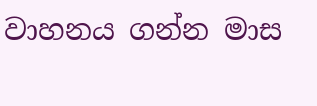වාහනය ගන්න මාස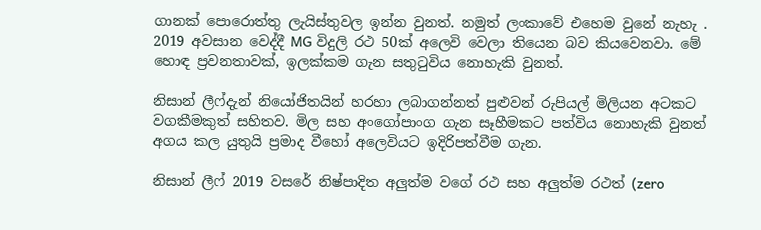ගානක් පොරොත්තු ලැයිස්තුවල ඉන්න වුනත්. නමුත් ලංකාවේ එහෙම වුනේ නැහැ . 2019 අවසාන වෙද්දී MG විදුලි රථ 50ක් අලෙවි වෙලා තියෙන බව කියවෙනවා. මේ හොඳ ප්‍රවනතාවක්, ඉලක්කම ගැන සතුටුවිය නොහැකි වුනත්.

නිසාන් ලීෆ්දැන් නියෝජිතයින් හරහා ලබාගන්නත් පුළුවන් රුපියල් මිලියන අටකට වගකීමකුත් සහිතව. මිල සහ අංගෝපාංග ගැන සෑහීමකට පත්විය නොහැකි වුනත් අගය කල යුතුයි ප්‍රමාද වීහෝ අලෙවියට ඉදිරිපත්වීම ගැන.

නිසාන් ලීෆ් 2019 වසරේ නිෂ්පාදිත අලුත්ම වගේ රථ සහ අලුත්ම රථත් (zero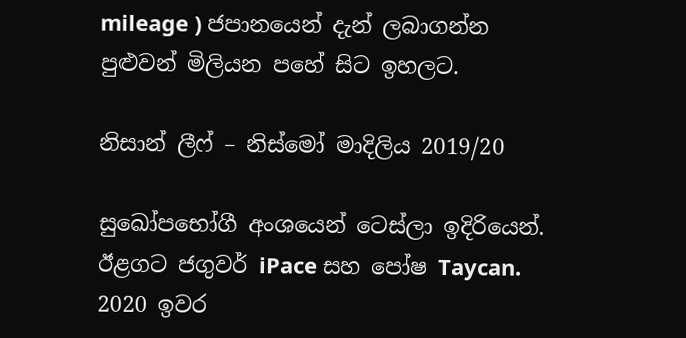mileage ) ජපානයෙන් දැන් ලබාගන්න පුළුවන් මිලියන පහේ සිට ඉහලට.

නිසාන් ලීෆ් – නිස්මෝ මාදිලිය 2019/20

සුඛෝපභෝගී අංශයෙන් ටෙස්ලා ඉදිරියෙන්. ඊළගට ජගුවර් iPace සහ පෝෂ Taycan. 2020 ඉවර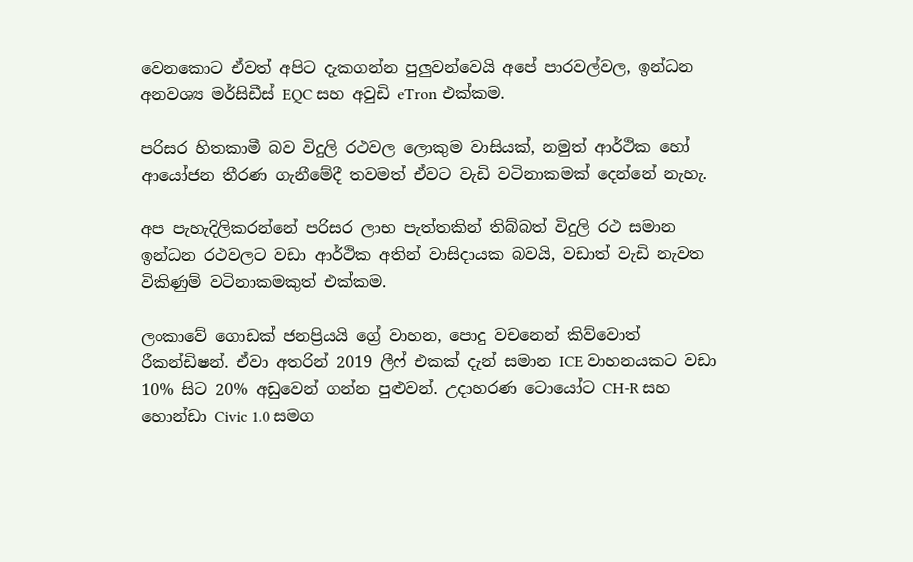වෙනකොට ඒවත් අපිට දැකගන්න පුලුවන්වෙයි අපේ පාරවල්වල, ඉන්ධන අනවශ්‍ය මර්සිඩීස් EQC සහ අවුඩි eTron එක්කම.

පරිසර හිතකාමී බව විදුලි රථවල ලොකුම වාසියක්, නමුත් ආර්ථික හෝ ආයෝජන තීරණ ගැනීමේදී තවමත් ඒවට වැඩි වටිනාකමක් දෙන්නේ නැහැ.

අප පැහැදිලිකරන්නේ පරිසර ලාභ පැත්තකින් තිබ්බත් විදුලි රථ සමාන ඉන්ධන රථවලට වඩා ආර්ථික අතින් වාසිදායක බවයි, වඩාත් වැඩි නැවත විකිණුම් වටිනාකමකුත් එක්කම.

ලංකාවේ ගොඩක් ජනප්‍රියයි ග්‍රේ වාහන, පොදු වචනෙන් කිව්වොත් රීකන්ඩිෂන්. ඒවා අතරින් 2019 ලීෆ් එකක් දැන් සමාන ICE වාහනයකට වඩා 10% සිට 20% අඩුවෙන් ගන්න පුළුවන්. උදාහරණ ටොයෝට CH-R සහ හොන්ඩා Civic 1.0 සමග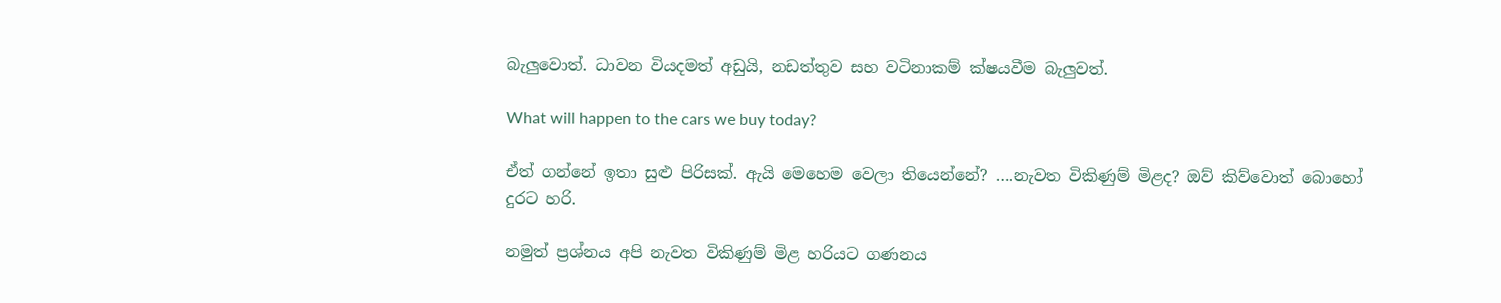බැලුවොත්. ධාවන වියදමත් අඩුයි, නඩත්තුව සහ වටිනාකම් ක්ෂයවීම බැලුවත්.

What will happen to the cars we buy today?

ඒත් ගන්නේ ඉතා සුළු පිරිසක්. ඇයි මෙහෙම වෙලා තියෙන්නේ? ….නැවත විකිණුම් මිළද? ඔව් කිව්වොත් බොහෝ දුරට හරි.

නමුත් ප්‍රශ්නය අපි නැවත විකිණුම් මිළ හරියට ගණනය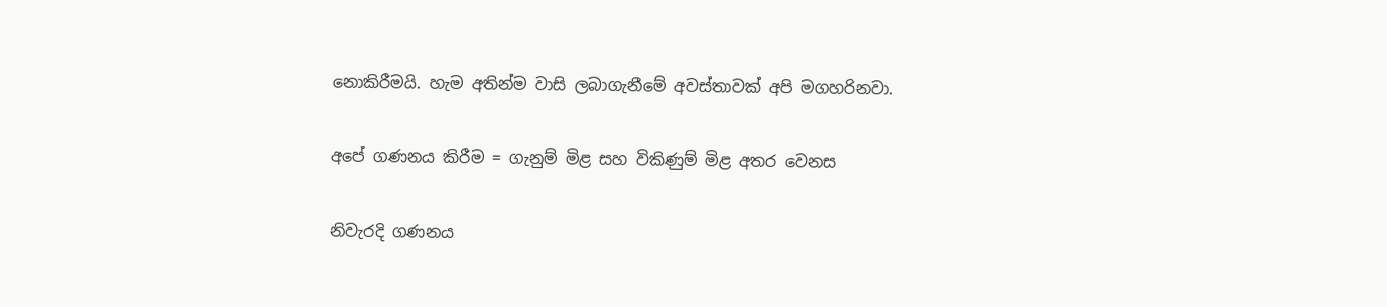නොකිරීමයි. හැම අතින්ම වාසි ලබාගැනීමේ අවස්තාවක් අපි මගහරිනවා.

අපේ ගණනය කිරීම = ගැනුම් මිළ සහ විකිණුම් මිළ අතර වෙනස

නිවැරදි ගණනය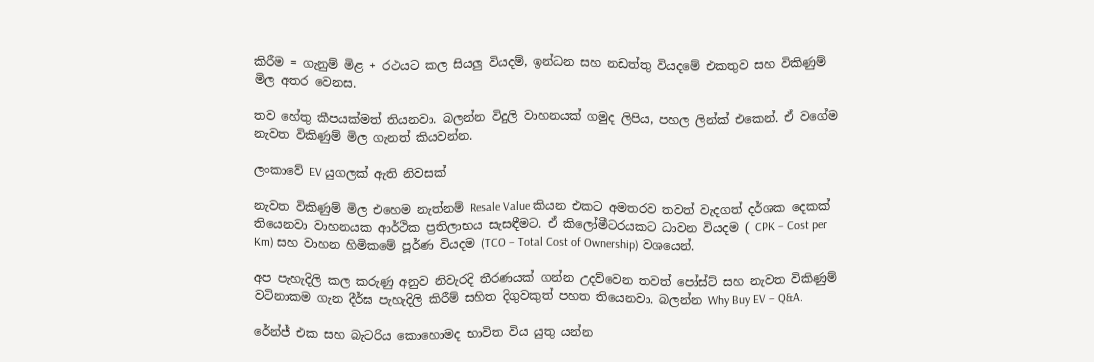කිරීම = ගැනුම් මිළ + රථයට කල සියලු වියදම්, ඉන්ධන සහ නඩත්තු වියදමේ එකතුව සහ විකිණුම් මිල අතර වෙනස.

තව හේතු කීපයක්මත් තියනවා. බලන්න විදුලි වාහනයක් ගමුද ලිපිය, පහල ලින්ක් එකෙන්. ඒ වගේම නැවත විකිණුම් මිල ගැනත් කියවන්න.

ලංකාවේ EV යුගලක් ඇති නිවසක්

නැවත විකිණුම් මිල එහෙම නැත්නම් Resale Value කියන එකට අමතරව තවත් වැදගත් දර්ශක දෙකක් තියෙනවා වාහනයක ආර්ථික ප්‍රතිලාභය සැසඳීමට. ඒ කිලෝමීටරයකට ධාවන වියදම ( CPK – Cost per Km) සහ වාහන හිමිකමේ පූර්ණ වියදම (TCO – Total Cost of Ownership) වශයෙන්.

අප පැහැදිලි කල කරුණු අනුව නිවැරදි තීරණයක් ගන්න උදව්වෙන තවත් පෝස්ට් සහ නැවත විකිණුම් වටිනාකම ගැන දීර්ඝ පැහැදිලි කිරීම් සහිත දිගුවකුත් පහත තියෙනවා. බලන්න Why Buy EV – Q&A.

රේන්ජ් එක සහ බැටරිය කොහොමද භාවිත විය යුතු යන්න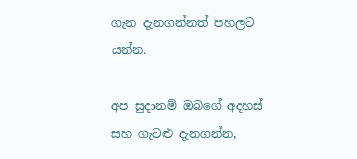ගැන දැනගන්නත් පහලට යන්න.

අප සුදානම් ඔබගේ අදහස් සහ ගැටළු දැනගන්න,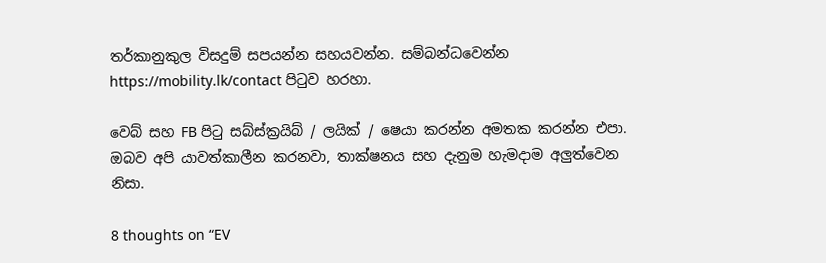තර්කානුකුල විසදුම් සපයන්න සහයවන්න. සම්බන්ධවෙන්න https://mobility.lk/contact පිටුව හරහා.

වෙබ් සහ FB පිටු සබ්ස්ක්‍රයිබ් / ලයික් / ෂෙයා කරන්න අමතක කරන්න එපා. ඔබව අපි යාවත්කාලීන කරනවා, තාක්ෂනය සහ දැනුම හැමදාම අලුත්වෙන නිසා.

8 thoughts on “EV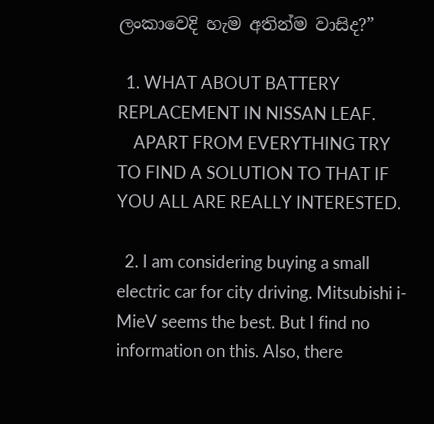ලංකාවෙදි හැම අතින්ම වාසිද?”

  1. WHAT ABOUT BATTERY REPLACEMENT IN NISSAN LEAF.
    APART FROM EVERYTHING TRY TO FIND A SOLUTION TO THAT IF YOU ALL ARE REALLY INTERESTED.

  2. I am considering buying a small electric car for city driving. Mitsubishi i-MieV seems the best. But I find no information on this. Also, there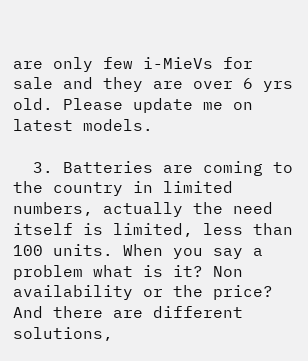are only few i-MieVs for sale and they are over 6 yrs old. Please update me on latest models.

  3. Batteries are coming to the country in limited numbers, actually the need itself is limited, less than 100 units. When you say a problem what is it? Non availability or the price? And there are different solutions,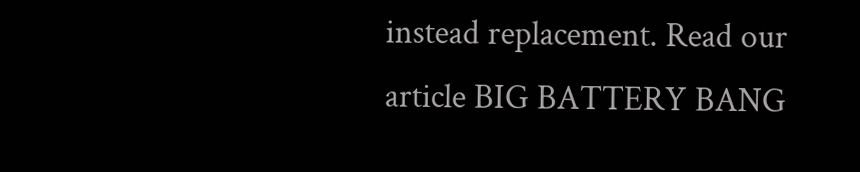instead replacement. Read our article BIG BATTERY BANG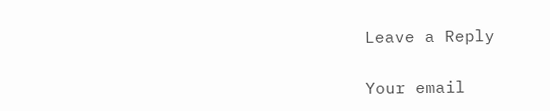Leave a Reply

Your email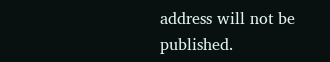address will not be published.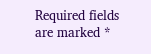Required fields are marked *